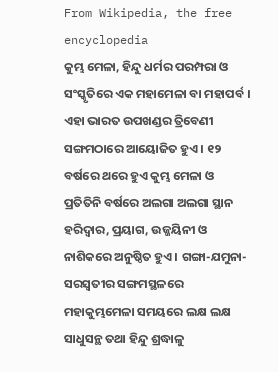From Wikipedia, the free encyclopedia
କୁମ୍ଭ ମେଳା, ହିନ୍ଦୁ ଧର୍ମର ପରମ୍ପରା ଓ ସଂସ୍କୃତିରେ ଏକ ମହାମେଳା ବା ମହାପର୍ବ । ଏହା ଭାରତ ଉପଖଣ୍ଡର ତ୍ରିବେଣୀ ସଙ୍ଗମଠାରେ ଆୟୋଜିତ ହୁଏ । ୧୨ ବର୍ଷରେ ଥରେ ହୁଏ କୁମ୍ଭ ମେଳା ଓ ପ୍ରତିତିନି ବର୍ଷରେ ଅଲଗା ଅଲଗା ସ୍ଥାନ ହରିଦ୍ୱାର, ପ୍ରୟାଗ, ଉଜ୍ଜୟିନୀ ଓ ନାଶିକରେ ଅନୁଷ୍ଠିତ ହୁଏ । ଗଙ୍ଗା-ଯମୁନା-ସରସ୍ୱତୀର ସଙ୍ଗମସ୍ଥଳରେ ମହାକୁମ୍ଭମେଳା ସମୟରେ ଲକ୍ଷ ଲକ୍ଷ ସାଧୁସନ୍ଥ ତଥା ହିନ୍ଦୁ ଶ୍ରଦ୍ଧାଳୁ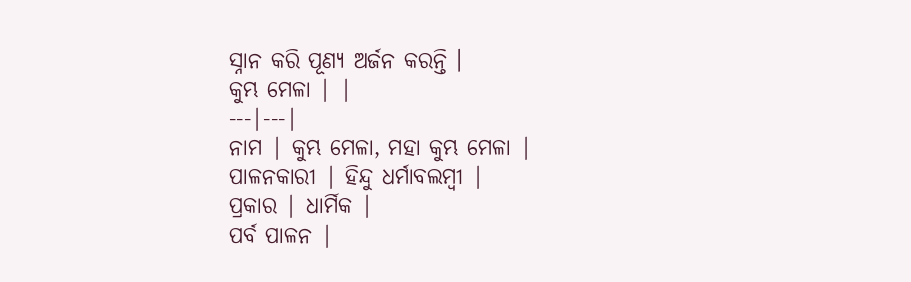ସ୍ନାନ କରି ପୂଣ୍ୟ ଅର୍ଜନ କରନ୍ତି ।
କୁମ୍ଭ ମେଳା | |
---|---|
ନାମ | କୁମ୍ଭ ମେଳା, ମହା କୁମ୍ଭ ମେଳା |
ପାଳନକାରୀ | ହିନ୍ଦୁ ଧର୍ମାବଲମ୍ବୀ |
ପ୍ରକାର | ଧାର୍ମିକ |
ପର୍ବ ପାଳନ |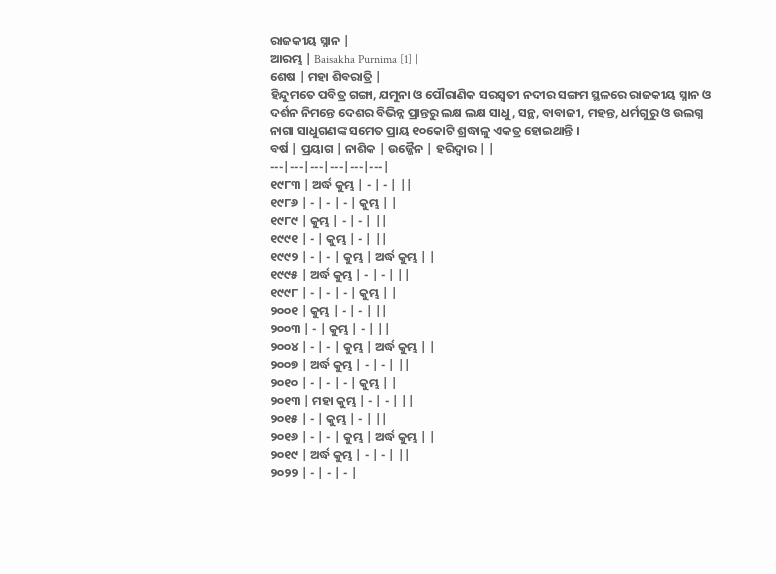ରାଜକୀୟ ସ୍ନାନ |
ଆରମ୍ଭ | Baisakha Purnima [1] |
ଶେଷ | ମହା ଶିବରାତ୍ରି |
ହିନ୍ଦୁମତେ ପବିତ୍ର ଗଙ୍ଗା, ଯମୁନା ଓ ପୌରାଣିକ ସରସ୍ୱତୀ ନଦୀର ସଙ୍ଗମ ସ୍ଥଳରେ ରାଜକୀୟ ସ୍ନାନ ଓ ଦର୍ଶନ ନିମନ୍ତେ ଦେଶର ବିଭିନ୍ନ ପ୍ରାନ୍ତରୁ ଲକ୍ଷ ଲକ୍ଷ ସାଧୁ, ସନ୍ଥ, ବାବାଜୀ, ମହନ୍ତ, ଧର୍ମଗୁରୁ ଓ ଉଲଗ୍ନ ନାଗା ସାଧୁଗଣଙ୍କ ସମେତ ପ୍ରାୟ ୧୦କୋଟି ଶ୍ରଦ୍ଧାଳୁ ଏକତ୍ର ହୋଇଥାନ୍ତି ।
ବର୍ଷ | ପ୍ରୟାଗ | ନାଶିକ | ଉଜ୍ଜୈନ | ହରିଦ୍ୱାର | |
---|---|---|---|---|---|
୧୯୮୩ | ଅର୍ଦ୍ଧ କୁମ୍ଭ | - | - | ||
୧୯୮୬ | - | - | - | କୁମ୍ଭ | |
୧୯୮୯ | କୁମ୍ଭ | - | - | ||
୧୯୯୧ | - | କୁମ୍ଭ | - | ||
୧୯୯୨ | - | - | କୁମ୍ଭ | ଅର୍ଦ୍ଧ କୁମ୍ଭ | |
୧୯୯୫ | ଅର୍ଦ୍ଧ କୁମ୍ଭ | - | - | ||
୧୯୯୮ | - | - | - | କୁମ୍ଭ | |
୨୦୦୧ | କୁମ୍ଭ | - | - | ||
୨୦୦୩ | - | କୁମ୍ଭ | - | ||
୨୦୦୪ | - | - | କୁମ୍ଭ | ଅର୍ଦ୍ଧ କୁମ୍ଭ | |
୨୦୦୭ | ଅର୍ଦ୍ଧ କୁମ୍ଭ | - | - | ||
୨୦୧୦ | - | - | - | କୁମ୍ଭ | |
୨୦୧୩ | ମହା କୁମ୍ଭ | - | - | ||
୨୦୧୫ | - | କୁମ୍ଭ | - | ||
୨୦୧୬ | - | - | କୁମ୍ଭ | ଅର୍ଦ୍ଧ କୁମ୍ଭ | |
୨୦୧୯ | ଅର୍ଦ୍ଧ କୁମ୍ଭ | - | - | ||
୨୦୨୨ | - | - | - |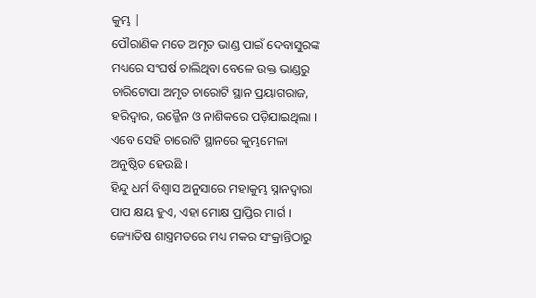କୁମ୍ଭ |
ପୌରାଣିକ ମତେ ଅମୃତ ଭାଣ୍ଡ ପାଇଁ ଦେବାସୁରଙ୍କ ମଧ୍ୟରେ ସଂଘର୍ଷ ଚାଲିଥିବା ବେଳେ ଉକ୍ତ ଭାଣ୍ଡରୁ ଚାରିଟୋପା ଅମୃତ ଚାରୋଟି ସ୍ଥାନ ପ୍ରୟାଗରାଜ, ହରିଦ୍ୱାର, ଉଜ୍ଜୈନ ଓ ନାଶିକରେ ପଡ଼ିଯାଇଥିଲା । ଏବେ ସେହି ଚାରୋଟି ସ୍ଥାନରେ କୁମ୍ଭମେଳା ଅନୁଷ୍ଠିତ ହେଉଛି ।
ହିନ୍ଦୁ ଧର୍ମ ବିଶ୍ୱାସ ଅନୁସାରେ ମହାକୁମ୍ଭ ସ୍ନାନଦ୍ୱାରା ପାପ କ୍ଷୟ ହୁଏ, ଏହା ମୋକ୍ଷ ପ୍ରାପ୍ତିର ମାର୍ଗ । ଜ୍ୟୋତିଷ ଶାସ୍ତ୍ରମତରେ ମଧ୍ୟ ମକର ସଂକ୍ରାନ୍ତିଠାରୁ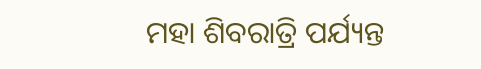ମହା ଶିବରାତ୍ରି ପର୍ଯ୍ୟନ୍ତ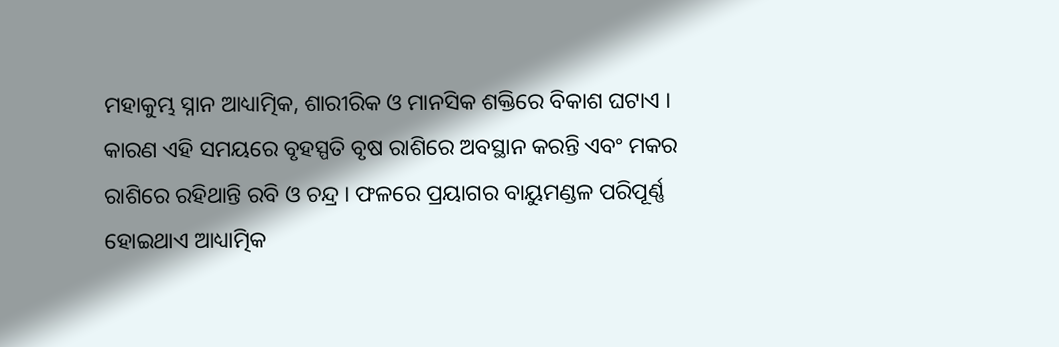ମହାକୁମ୍ଭ ସ୍ନାନ ଆଧ୍ୟାତ୍ମିକ, ଶାରୀରିକ ଓ ମାନସିକ ଶକ୍ତିରେ ବିକାଶ ଘଟାଏ । କାରଣ ଏହି ସମୟରେ ବୃହସ୍ପତି ବୃଷ ରାଶିରେ ଅବସ୍ଥାନ କରନ୍ତି ଏବଂ ମକର ରାଶିରେ ରହିଥାନ୍ତି ରବି ଓ ଚନ୍ଦ୍ର । ଫଳରେ ପ୍ରୟାଗର ବାୟୁମଣ୍ଡଳ ପରିପୂର୍ଣ୍ଣ ହୋଇଥାଏ ଆଧ୍ୟାତ୍ମିକ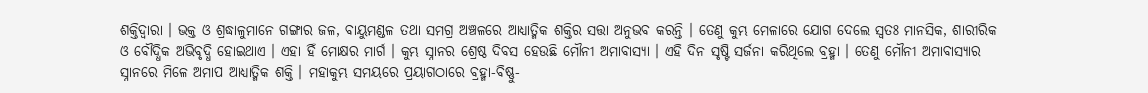ଶକ୍ତିଦ୍ୱାରା । ଭକ୍ତ ଓ ଶ୍ରଦ୍ଧାଳୁମାନେ ଗଙ୍ଗାର ଜଳ, ବାୟୁମଣ୍ଡଳ ତଥା ସମଗ୍ର ଅଞ୍ଚଳରେ ଆଧ୍ୟାତ୍ମିକ ଶକ୍ତିର ସତ୍ତା ଅନୁଭବ କରନ୍ତି । ତେଣୁ କୁମ୍ଭ ମେଳାରେ ଯୋଗ ଦେଲେ ସ୍ୱତଃ ମାନସିକ, ଶାରୀରିକ ଓ ବୌଦ୍ଧିକ ଅଭିବୃଦ୍ଧି ହୋଇଥାଏ । ଏହା ହିଁ ମୋକ୍ଷର ମାର୍ଗ । କୁମ୍ଭ ସ୍ନାନର ଶ୍ରେଷ୍ଠ ଦିବସ ହେଉଛି ମୌନୀ ଅମାବାସ୍ୟା । ଏହି ଦିନ ସୃଷ୍ଟି ସର୍ଜନା କରିଥିଲେ ବ୍ରହ୍ମା । ତେଣୁ ମୌନୀ ଅମାବାସ୍ୟାର ସ୍ନାନରେ ମିଳେ ଅମାପ ଆଧ୍ୟାତ୍ମିକ ଶକ୍ତି । ମହାକୁମ୍ଭ ସମୟରେ ପ୍ରୟାଗଠାରେ ବ୍ରହ୍ମା-ବିଷ୍ଣୁ-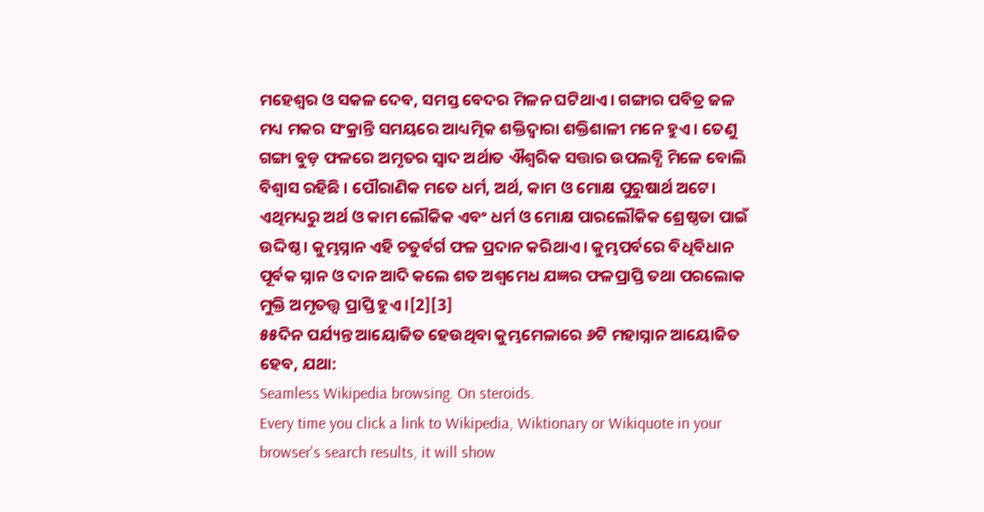ମହେଶ୍ୱର ଓ ସକଳ ଦେବ, ସମସ୍ତ ବେଦର ମିଳନ ଘଟିଥାଏ । ଗଙ୍ଗାର ପବିତ୍ର ଜଳ ମଧ୍ୟ ମକର ସଂକ୍ରାନ୍ତି ସମୟରେ ଆଧ୍ୟତ୍ମିକ ଶକ୍ତିଦ୍ୱାରା ଶକ୍ତିଶାଳୀ ମନେ ହୁଏ । ତେଣୁ ଗଙ୍ଗା ବୁଡ଼ ଫଳରେ ଅମୃତର ସ୍ୱାଦ ଅର୍ଥାତ ଐଶ୍ୱରିକ ସତ୍ତାର ଉପଲବ୍ଧି ମିଳେ ବୋଲି ବିଶ୍ୱାସ ରହିଛି । ପୌରାଣିକ ମତେ ଧର୍ମ, ଅର୍ଥ, କାମ ଓ ମୋକ୍ଷ ପୁରୁଷାର୍ଥ ଅଟେ। ଏଥିମଧ୍ୟରୁ ଅର୍ଥ ଓ କାମ ଲୌକିକ ଏବଂ ଧର୍ମ ଓ ମୋକ୍ଷ ପାରଲୌକିକ ଶ୍ରେଷ୍ଠତା ପାଇଁ ଉଦ୍ଦିଷ୍ଠ । କୁମ୍ଭସ୍ନାନ ଏହି ଚତୁର୍ବର୍ଗ ଫଳ ପ୍ରଦାନ କରିଥାଏ । କୁମ୍ଭପର୍ବରେ ବିଧିବିଧାନ ପୂର୍ବକ ସ୍ନାନ ଓ ଦାନ ଆଦି କଲେ ଶତ ଅଶ୍ୱମେଧ ଯଜ୍ଞର ଫଳପ୍ରାପ୍ତି ତଥା ପରଲୋକ ମୁକ୍ତି ଅମୃତତ୍ତ୍ୱ ପ୍ରାପ୍ତି ହୁଏ ।[2][3]
୫୫ଦିନ ପର୍ଯ୍ୟନ୍ତ ଆୟୋଜିତ ହେଉଥିବା କୁମ୍ଭମେଳାରେ ୬ଟି ମହାସ୍ନାନ ଆୟୋଜିତ ହେବ, ଯଥା:
Seamless Wikipedia browsing. On steroids.
Every time you click a link to Wikipedia, Wiktionary or Wikiquote in your browser's search results, it will show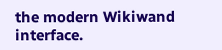the modern Wikiwand interface.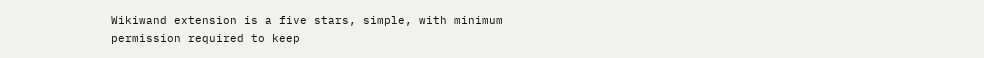Wikiwand extension is a five stars, simple, with minimum permission required to keep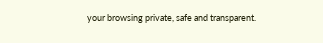your browsing private, safe and transparent.